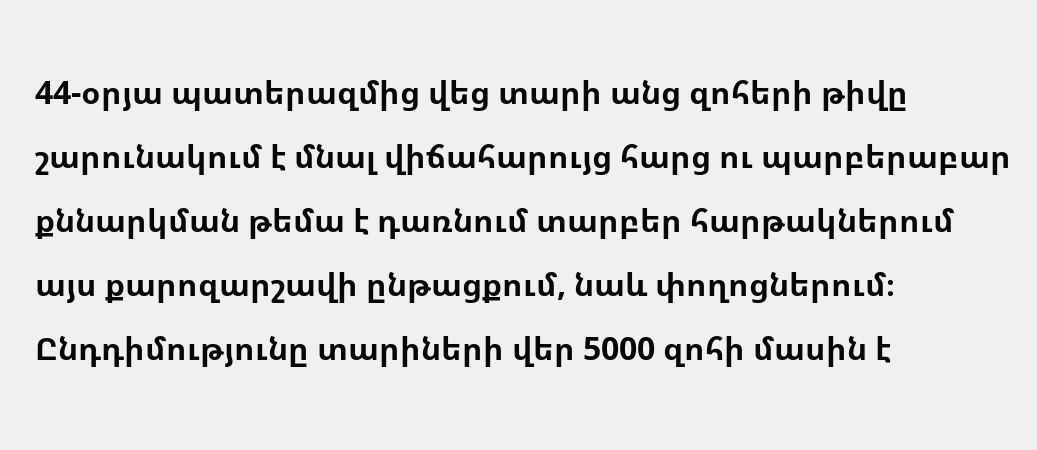44-օրյա պատերազմից վեց տարի անց զոհերի թիվը շարունակում է մնալ վիճահարույց հարց ու պարբերաբար քննարկման թեմա է դառնում տարբեր հարթակներում այս քարոզարշավի ընթացքում, նաև փողոցներում։
Ընդդիմությունը տարիների վեր 5000 զոհի մասին է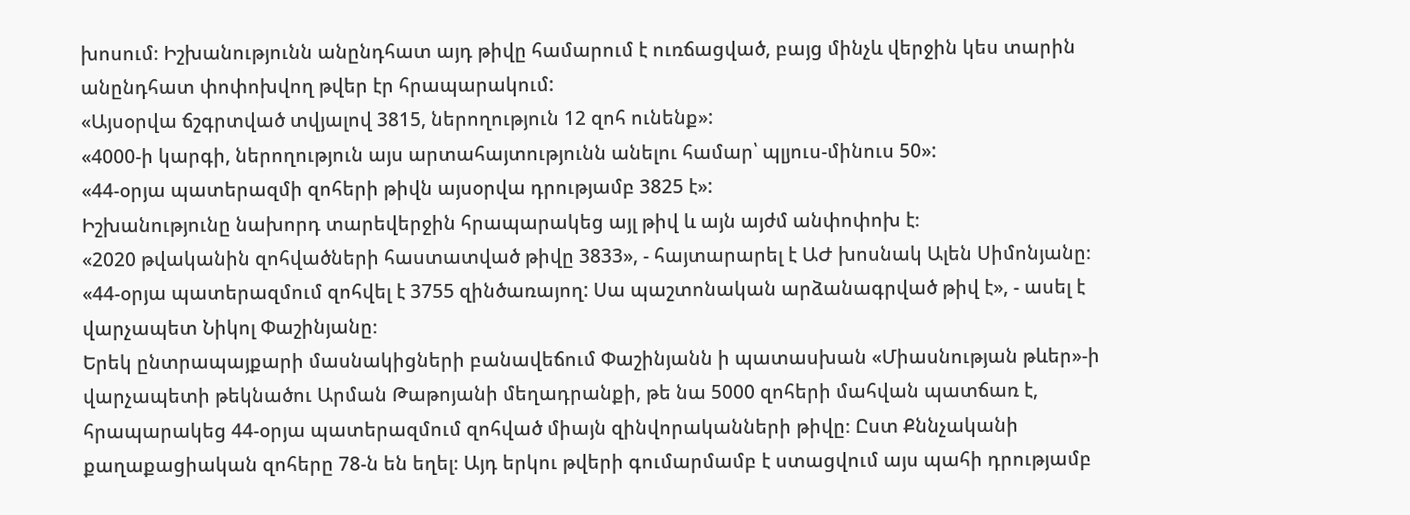խոսում։ Իշխանությունն անընդհատ այդ թիվը համարում է ուռճացված, բայց մինչև վերջին կես տարին անընդհատ փոփոխվող թվեր էր հրապարակում:
«Այսօրվա ճշգրտված տվյալով 3815, ներողություն 12 զոհ ունենք»:
«4000-ի կարգի, ներողություն այս արտահայտությունն անելու համար՝ պլյուս-մինուս 50»:
«44-օրյա պատերազմի զոհերի թիվն այսօրվա դրությամբ 3825 է»:
Իշխանությունը նախորդ տարեվերջին հրապարակեց այլ թիվ և այն այժմ անփոփոխ է։
«2020 թվականին զոհվածների հաստատված թիվը 3833», - հայտարարել է ԱԺ խոսնակ Ալեն Սիմոնյանը։
«44-օրյա պատերազմում զոհվել է 3755 զինծառայող: Սա պաշտոնական արձանագրված թիվ է», - ասել է վարչապետ Նիկոլ Փաշինյանը։
Երեկ ընտրապայքարի մասնակիցների բանավեճում Փաշինյանն ի պատասխան «Միասնության թևեր»-ի վարչապետի թեկնածու Արման Թաթոյանի մեղադրանքի, թե նա 5000 զոհերի մահվան պատճառ է, հրապարակեց 44-օրյա պատերազմում զոհված միայն զինվորականների թիվը։ Ըստ Քննչականի քաղաքացիական զոհերը 78-ն են եղել։ Այդ երկու թվերի գումարմամբ է ստացվում այս պահի դրությամբ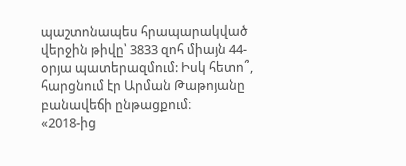պաշտոնապես հրապարակված վերջին թիվը՝ 3833 զոհ միայն 44-օրյա պատերազմում: Իսկ հետո՞, հարցնում էր Արման Թաթոյանը բանավեճի ընթացքում։
«2018-ից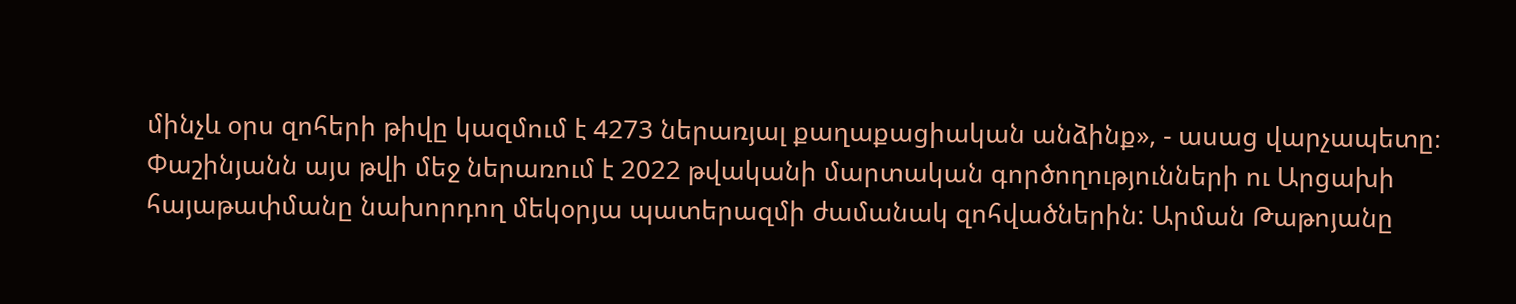մինչև օրս զոհերի թիվը կազմում է 4273 ներառյալ քաղաքացիական անձինք», - ասաց վարչապետը։
Փաշինյանն այս թվի մեջ ներառում է 2022 թվականի մարտական գործողությունների ու Արցախի հայաթափմանը նախորդող մեկօրյա պատերազմի ժամանակ զոհվածներին: Արման Թաթոյանը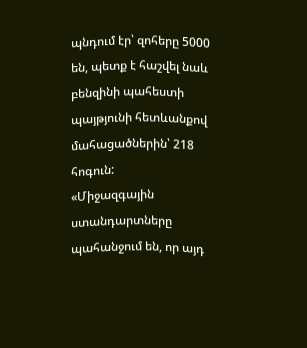պնդում էր՝ զոհերը 5000 են, պետք է հաշվել նաև բենզինի պահեստի պայթյունի հետևանքով մահացածներին՝ 218 հոգուն:
«Միջազգային ստանդարտները պահանջում են, որ այդ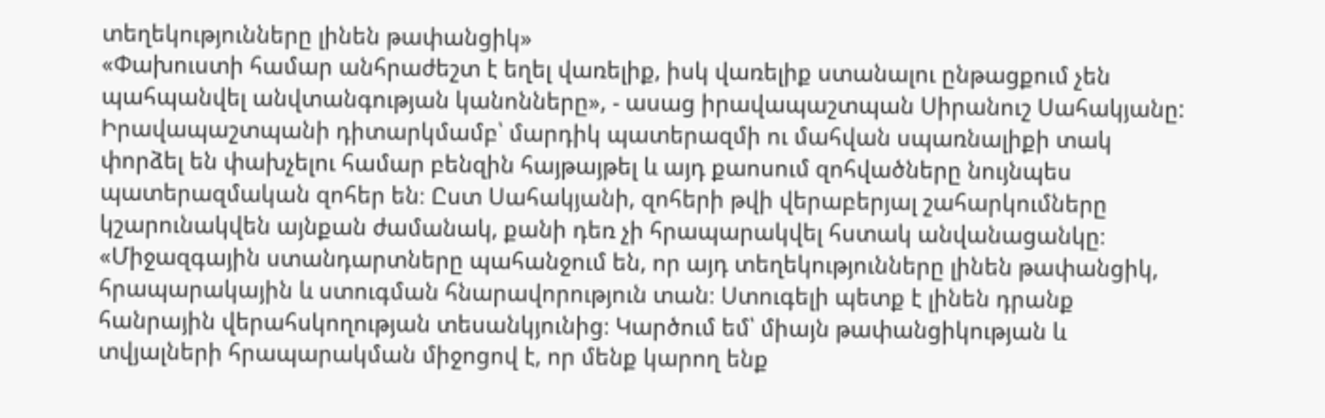տեղեկությունները լինեն թափանցիկ»
«Փախուստի համար անհրաժեշտ է եղել վառելիք, իսկ վառելիք ստանալու ընթացքում չեն պահպանվել անվտանգության կանոնները», - ասաց իրավապաշտպան Սիրանուշ Սահակյանը:
Իրավապաշտպանի դիտարկմամբ՝ մարդիկ պատերազմի ու մահվան սպառնալիքի տակ փորձել են փախչելու համար բենզին հայթայթել և այդ քաոսում զոհվածները նույնպես պատերազմական զոհեր են։ Ըստ Սահակյանի, զոհերի թվի վերաբերյալ շահարկումները կշարունակվեն այնքան ժամանակ, քանի դեռ չի հրապարակվել հստակ անվանացանկը։
«Միջազգային ստանդարտները պահանջում են, որ այդ տեղեկությունները լինեն թափանցիկ, հրապարակային և ստուգման հնարավորություն տան։ Ստուգելի պետք է լինեն դրանք հանրային վերահսկողության տեսանկյունից։ Կարծում եմ՝ միայն թափանցիկության և տվյալների հրապարակման միջոցով է, որ մենք կարող ենք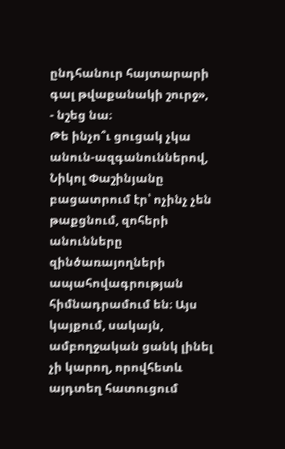ընդհանուր հայտարարի գալ թվաքանակի շուրջ», - նշեց նա։
Թե ինչո՞ւ ցուցակ չկա անուն-ազգանուններով, Նիկոլ Փաշինյանը բացատրում էր՝ ոչինչ չեն թաքցնում, զոհերի անունները զինծառայողների ապահովագրության հիմնադրամում են։ Այս կայքում, սակայն, ամբողջական ցանկ լինել չի կարող, որովհետև այդտեղ հատուցում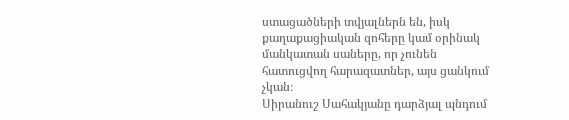ստացածների տվյալներն են, իսկ քաղաքացիական զոհերը կամ օրինակ մանկատան սաները, որ չունեն հատուցվող հարազատներ, այս ցանկում չկան։
Սիրանուշ Սահակյանը դարձյալ պնդում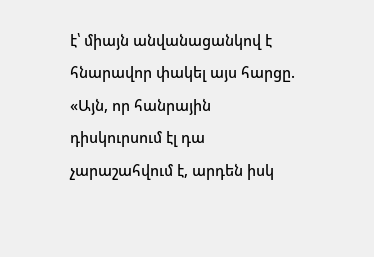է՝ միայն անվանացանկով է հնարավոր փակել այս հարցը. «Այն, որ հանրային դիսկուրսում էլ դա չարաշահվում է, արդեն իսկ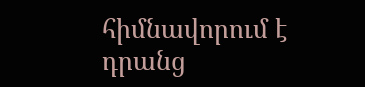հիմնավորում է դրանց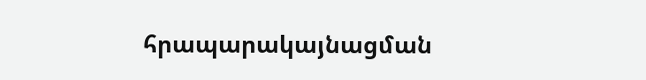հրապարակայնացման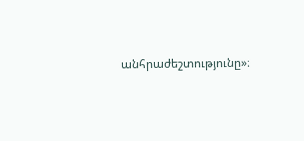անհրաժեշտությունը»։